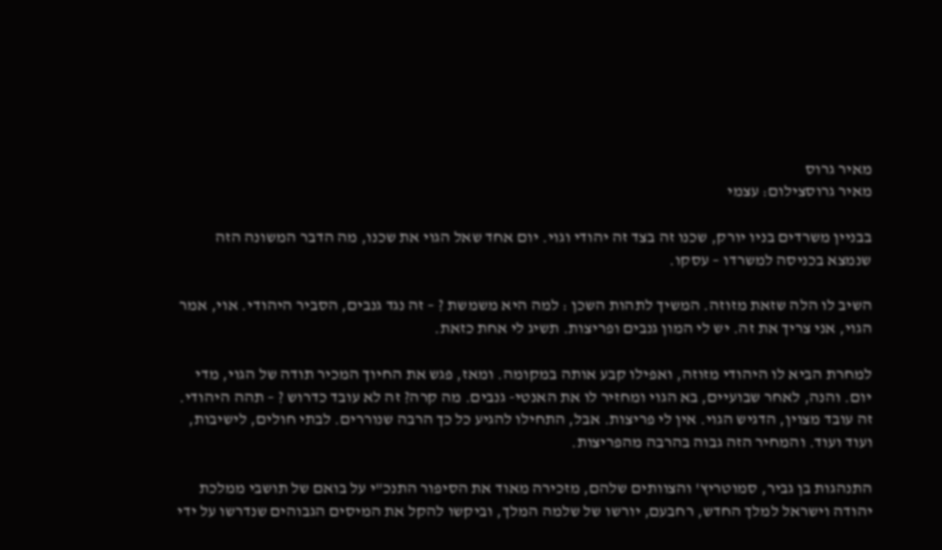מאיר גרוס
מאיר גרוסצילום: עצמי

בבניין משרדים בניו יורק, שכנו זה בצד זה יהודי וגוי. יום אחד שאל הגוי את שכנו, מה הדבר המשונה הזה שנמצא בכניסה למשרדו – עסקו.

השיב לו הלה שזאת מזוזה. המשיך לתהות השכן : למה היא משמשת ? – זה נגד גנבים, הסביר היהודי. אוי, אמר הגוי, אני צריך את זה. יש לי המון גנבים ופריצות. תשיג לי אחת כזאת.

למחרת הביא לו היהודי מזוזה, ואפילו קבע אותה במקומה. ומאז, פגש את החיוך המכיר תודה של הגוי, מדי יום. והנה, לאחר שבועיים, בא הגוי ומחזיר לו את האנטי- גנבים. מה קרה? זה לא עובד כדרוש ? – תהה היהודי. זה עובד מצוין, הדגיש הגוי. אין לי פריצות. אבל, התחילו להגיע כל כך הרבה שנוררים. לבתי חולים, לישיבות, ועוד ועוד. והמחיר הזה גבוה בהרבה מהפריצות.

התנהגות בן גביר, סמוטריץ' והצוותים שלהם, מזכירה מאוד את הסיפור התנכ"י על בואם של תושבי ממלכת יהודה וישראל למלך החדש, רחבעם, יורשו של שלמה המלך, וביקשו להקל את המיסים הגבוהים שנדרשו על ידי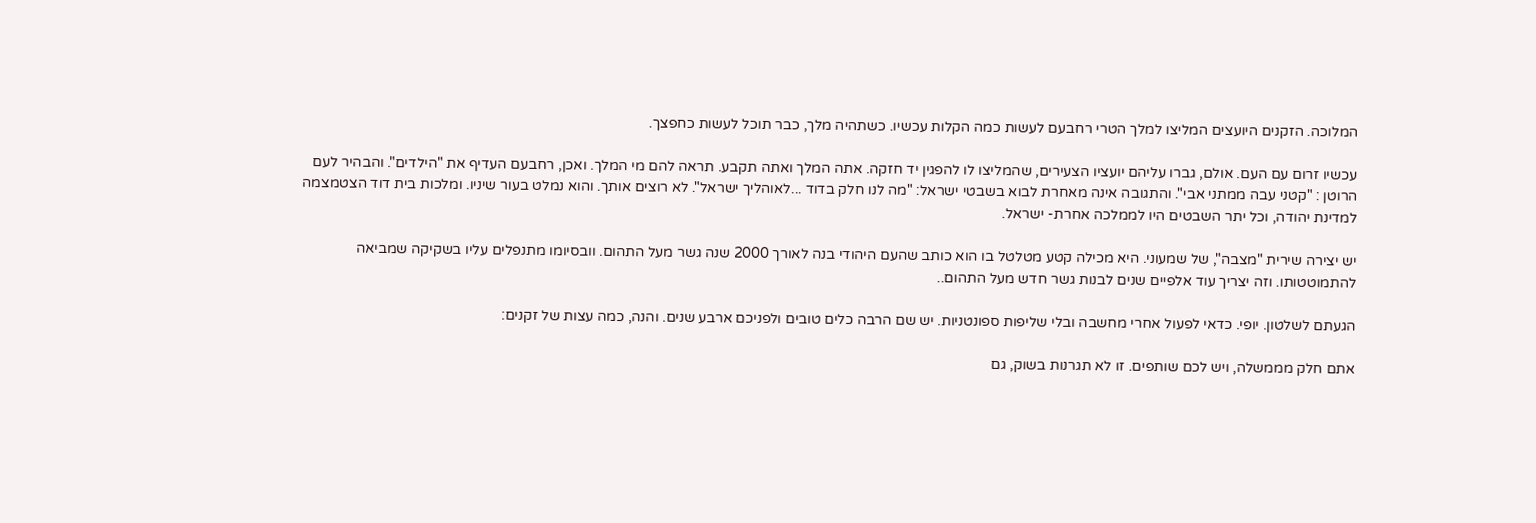המלוכה. הזקנים היועצים המליצו למלך הטרי רחבעם לעשות כמה הקלות עכשיו. כשתהיה מלך, כבר תוכל לעשות כחפצך.

עכשיו זרום עם העם. אולם, גברו עליהם יועציו הצעירים, שהמליצו לו להפגין יד חזקה. אתה המלך ואתה תקבע. תראה להם מי המלך. ואכן, רחבעם העדיף את "הילדים". והבהיר לעם הרוטן : "קטני עבה ממתני אבי". והתגובה אינה מאחרת לבוא בשבטי ישראל: "מה לנו חלק בדוד ...לאוהליך ישראל". לא רוצים אותך. והוא נמלט בעור שיניו. ומלכות בית דוד הצטמצמה למדינת יהודה, וכל יתר השבטים היו לממלכה אחרת- ישראל.

יש יצירה שירית "מצבה", של שמעוני. היא מכילה קטע מטלטל בו הוא כותב שהעם היהודי בנה לאורך 2000 שנה גשר מעל התהום. וובסיומו מתנפלים עליו בשקיקה שמביאה להתמוטטותו. וזה יצריך עוד אלפיים שנים לבנות גשר חדש מעל התהום..

הגעתם לשלטון. יופי. כדאי לפעול אחרי מחשבה ובלי שליפות ספונטניות. יש שם הרבה כלים טובים ולפניכם ארבע שנים. והנה, כמה עצות של זקנים:

אתם חלק מממשלה, ויש לכם שותפים. זו לא תגרנות בשוק, גם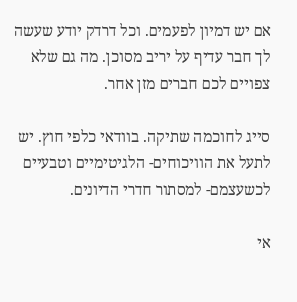אם יש דמיון לפעמים. וכל דרדק יודע שעשה לך חבר עדיף על יריב מסוכן. מה גם שלא צפויים לכם חברים מזן אחר.

סייג לחוכמה שתיקה. בוודאי כלפי חוץ. יש לתעל את הוויכוחים- הלגיטימיים וטבעיים לכשעצמם- למסתור חדרי הדיונים.

אי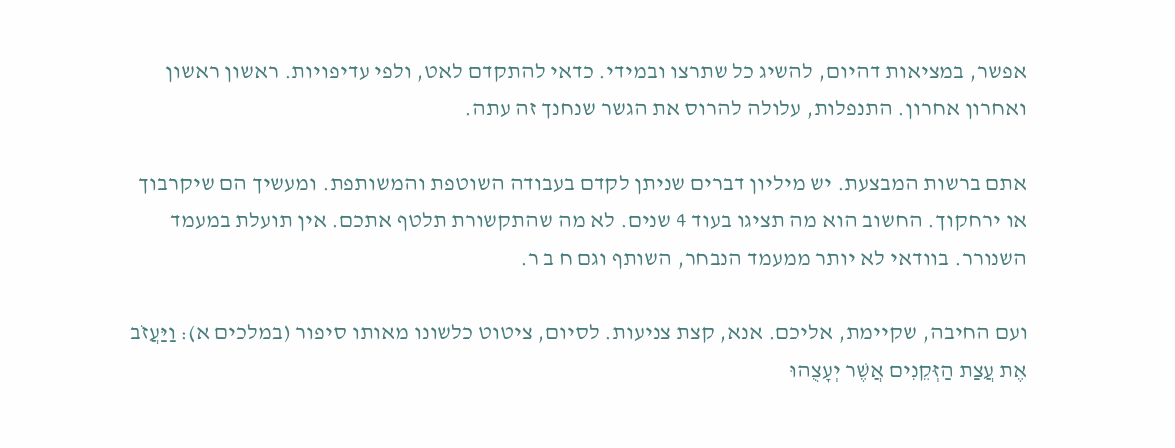אפשר, במציאות דהיום, להשיג כל שתרצו ובמידי. כדאי להתקדם לאט, ולפי עדיפויות. ראשון ראשון ואחרון אחרון. התנפלות, עלולה להרוס את הגשר שנחנך זה עתה.

אתם ברשות המבצעת. יש מיליון דברים שניתן לקדם בעבודה השוטפת והמשותפת. ומעשיך הם שיקרבוך או ירחקוך. החשוב הוא מה תציגו בעוד 4 שנים. לא מה שהתקשורת תלטף אתכם. אין תועלת במעמד השנורר. בוודאי לא יותר ממעמד הנבחר, השותף וגם ח ב ר.

ועם החיבה, שקיימת, אליכם. אנא, קצת צניעות. לסיום, ציטוט כלשונו מאותו סיפור (במלכים א): וַיַּעֲזֹב אֶת עֲצַת הַזְּקֵנִים אֲשֶׁר יְעָצֻהוּ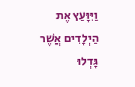וַיִּוָּעַץ אֶת הַיְלָדִים אֲשֶׁר גָּדְלוּ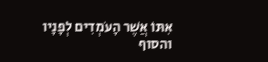אִתּוֹ אֲשֶׁר הָעֹמְדִים לְפָנָיו והסוף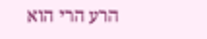הרע הרי הוא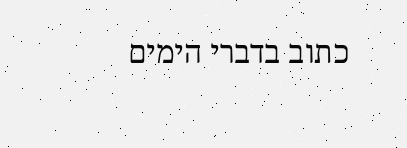כתוב בדברי הימים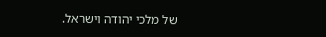של מלכי יהודה וישראל.